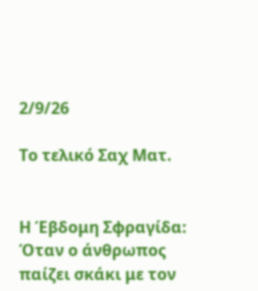2/9/26

Το τελικό Σαχ Ματ.


Η Έβδομη Σφραγίδα: Όταν ο άνθρωπος παίζει σκάκι με τον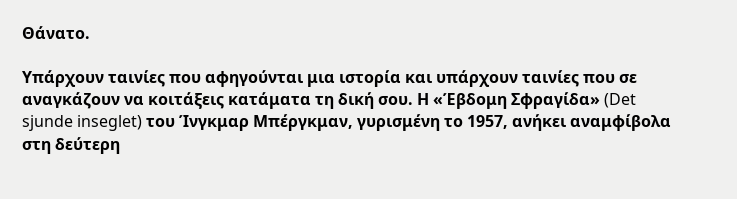Θάνατο.

Υπάρχουν ταινίες που αφηγούνται μια ιστορία και υπάρχουν ταινίες που σε αναγκάζουν να κοιτάξεις κατάματα τη δική σου. Η «Έβδομη Σφραγίδα» (Det sjunde inseglet) του Ίνγκμαρ Μπέργκμαν, γυρισμένη το 1957, ανήκει αναμφίβολα στη δεύτερη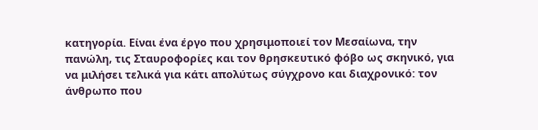κατηγορία. Είναι ένα έργο που χρησιμοποιεί τον Μεσαίωνα, την πανώλη, τις Σταυροφορίες και τον θρησκευτικό φόβο ως σκηνικό, για να μιλήσει τελικά για κάτι απολύτως σύγχρονο και διαχρονικό: τον άνθρωπο που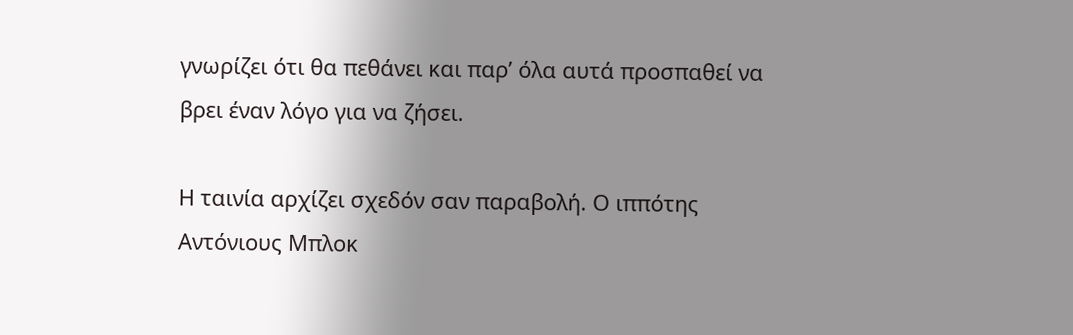γνωρίζει ότι θα πεθάνει και παρ’ όλα αυτά προσπαθεί να βρει έναν λόγο για να ζήσει.

Η ταινία αρχίζει σχεδόν σαν παραβολή. Ο ιππότης Αντόνιους Μπλοκ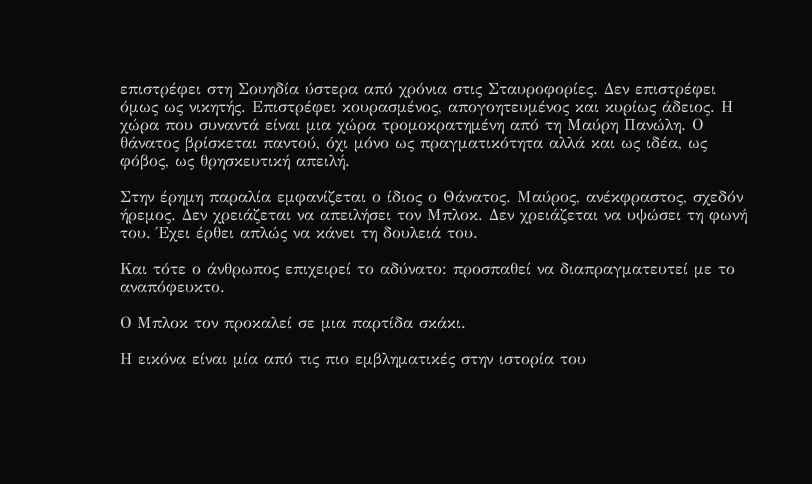επιστρέφει στη Σουηδία ύστερα από χρόνια στις Σταυροφορίες. Δεν επιστρέφει όμως ως νικητής. Επιστρέφει κουρασμένος, απογοητευμένος και κυρίως άδειος. Η χώρα που συναντά είναι μια χώρα τρομοκρατημένη από τη Μαύρη Πανώλη. Ο θάνατος βρίσκεται παντού, όχι μόνο ως πραγματικότητα αλλά και ως ιδέα, ως φόβος, ως θρησκευτική απειλή.

Στην έρημη παραλία εμφανίζεται ο ίδιος ο Θάνατος. Μαύρος, ανέκφραστος, σχεδόν ήρεμος. Δεν χρειάζεται να απειλήσει τον Μπλοκ. Δεν χρειάζεται να υψώσει τη φωνή του. Έχει έρθει απλώς να κάνει τη δουλειά του.

Και τότε ο άνθρωπος επιχειρεί το αδύνατο: προσπαθεί να διαπραγματευτεί με το αναπόφευκτο.

Ο Μπλοκ τον προκαλεί σε μια παρτίδα σκάκι.

Η εικόνα είναι μία από τις πιο εμβληματικές στην ιστορία του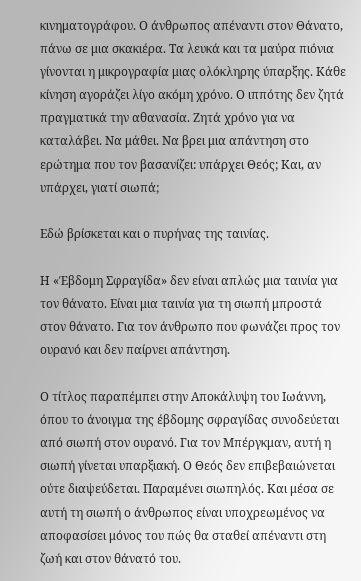κινηματογράφου. Ο άνθρωπος απέναντι στον Θάνατο, πάνω σε μια σκακιέρα. Τα λευκά και τα μαύρα πιόνια γίνονται η μικρογραφία μιας ολόκληρης ύπαρξης. Κάθε κίνηση αγοράζει λίγο ακόμη χρόνο. Ο ιππότης δεν ζητά πραγματικά την αθανασία. Ζητά χρόνο για να καταλάβει. Να μάθει. Να βρει μια απάντηση στο ερώτημα που τον βασανίζει: υπάρχει Θεός; Και, αν υπάρχει, γιατί σιωπά;

Εδώ βρίσκεται και ο πυρήνας της ταινίας.

Η «Έβδομη Σφραγίδα» δεν είναι απλώς μια ταινία για τον θάνατο. Είναι μια ταινία για τη σιωπή μπροστά στον θάνατο. Για τον άνθρωπο που φωνάζει προς τον ουρανό και δεν παίρνει απάντηση.

Ο τίτλος παραπέμπει στην Αποκάλυψη του Ιωάννη, όπου το άνοιγμα της έβδομης σφραγίδας συνοδεύεται από σιωπή στον ουρανό. Για τον Μπέργκμαν, αυτή η σιωπή γίνεται υπαρξιακή. Ο Θεός δεν επιβεβαιώνεται ούτε διαψεύδεται. Παραμένει σιωπηλός. Και μέσα σε αυτή τη σιωπή ο άνθρωπος είναι υποχρεωμένος να αποφασίσει μόνος του πώς θα σταθεί απέναντι στη ζωή και στον θάνατό του.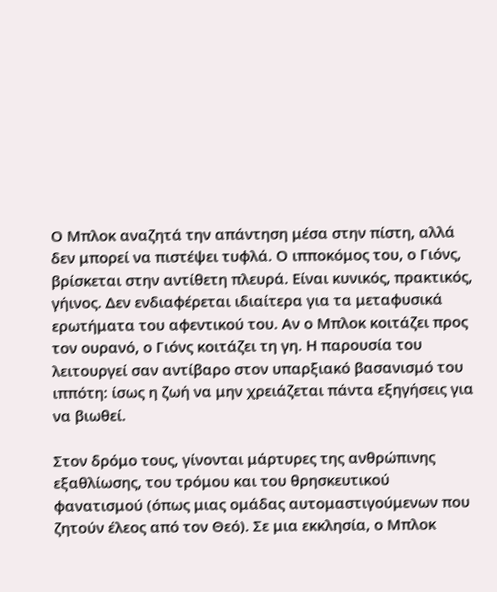Ο Μπλοκ αναζητά την απάντηση μέσα στην πίστη, αλλά δεν μπορεί να πιστέψει τυφλά. Ο ιπποκόμος του, ο Γιόνς, βρίσκεται στην αντίθετη πλευρά. Είναι κυνικός, πρακτικός, γήινος. Δεν ενδιαφέρεται ιδιαίτερα για τα μεταφυσικά ερωτήματα του αφεντικού του. Αν ο Μπλοκ κοιτάζει προς τον ουρανό, ο Γιόνς κοιτάζει τη γη. Η παρουσία του λειτουργεί σαν αντίβαρο στον υπαρξιακό βασανισμό του ιππότη: ίσως η ζωή να μην χρειάζεται πάντα εξηγήσεις για να βιωθεί.

Στον δρόμο τους, γίνονται μάρτυρες της ανθρώπινης εξαθλίωσης, του τρόμου και του θρησκευτικού φανατισμού (όπως μιας ομάδας αυτομαστιγούμενων που ζητούν έλεος από τον Θεό). Σε μια εκκλησία, ο Μπλοκ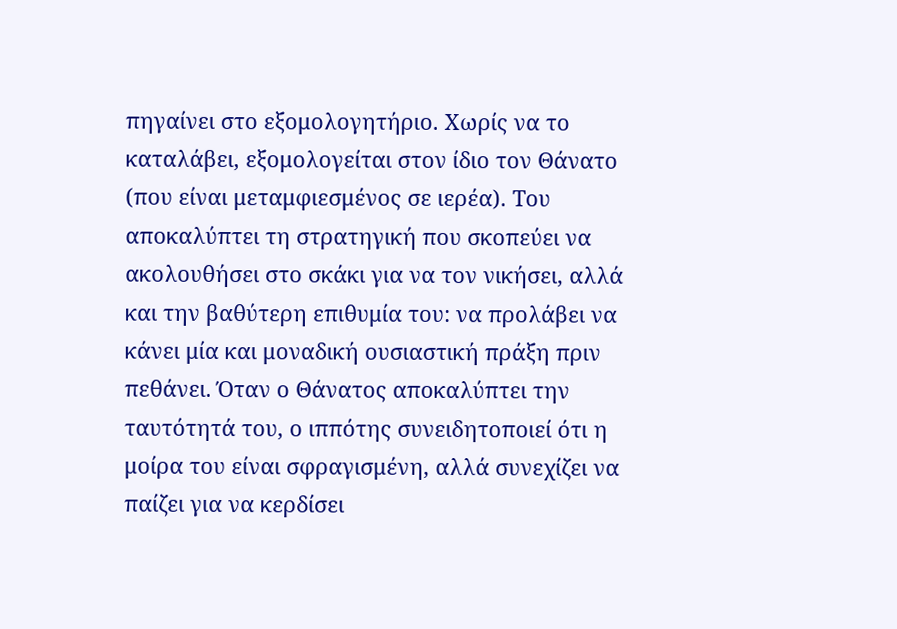πηγαίνει στο εξομολογητήριο. Χωρίς να το καταλάβει, εξομολογείται στον ίδιο τον Θάνατο (που είναι μεταμφιεσμένος σε ιερέα). Του αποκαλύπτει τη στρατηγική που σκοπεύει να ακολουθήσει στο σκάκι για να τον νικήσει, αλλά και την βαθύτερη επιθυμία του: να προλάβει να κάνει μία και μοναδική ουσιαστική πράξη πριν πεθάνει. Όταν ο Θάνατος αποκαλύπτει την ταυτότητά του, ο ιππότης συνειδητοποιεί ότι η μοίρα του είναι σφραγισμένη, αλλά συνεχίζει να παίζει για να κερδίσει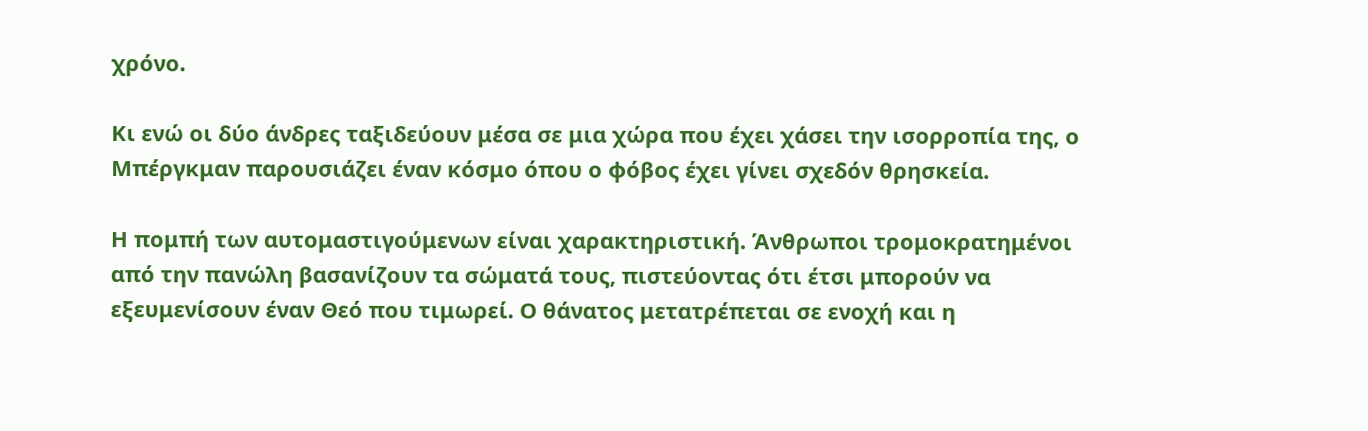χρόνο.

Κι ενώ οι δύο άνδρες ταξιδεύουν μέσα σε μια χώρα που έχει χάσει την ισορροπία της, ο Μπέργκμαν παρουσιάζει έναν κόσμο όπου ο φόβος έχει γίνει σχεδόν θρησκεία.

Η πομπή των αυτομαστιγούμενων είναι χαρακτηριστική. Άνθρωποι τρομοκρατημένοι από την πανώλη βασανίζουν τα σώματά τους, πιστεύοντας ότι έτσι μπορούν να εξευμενίσουν έναν Θεό που τιμωρεί. Ο θάνατος μετατρέπεται σε ενοχή και η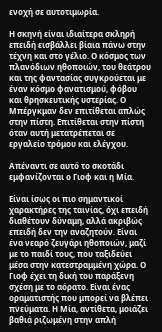ενοχή σε αυτοτιμωρία.

Η σκηνή είναι ιδιαίτερα σκληρή επειδή εισβάλλει βίαια πάνω στην τέχνη και στο γέλιο. Ο κόσμος των πλανόδιων ηθοποιών, του θεάτρου και της φαντασίας συγκρούεται με έναν κόσμο φανατισμού, φόβου και θρησκευτικής υστερίας. Ο Μπέργκμαν δεν επιτίθεται απλώς στην πίστη. Επιτίθεται στην πίστη όταν αυτή μετατρέπεται σε εργαλείο τρόμου και ελέγχου.

Απέναντι σε αυτό το σκοτάδι εμφανίζονται ο Γιοφ και η Μία.

Είναι ίσως οι πιο σημαντικοί χαρακτήρες της ταινίας, όχι επειδή διαθέτουν δύναμη, αλλά ακριβώς επειδή δεν την αναζητούν. Είναι ένα νεαρό ζευγάρι ηθοποιών, μαζί με το παιδί τους, που ταξιδεύει μέσα στην κατεστραμμένη χώρα. Ο Γιοφ έχει τη δική του παράξενη σχέση με το αόρατο. Είναι ένας οραματιστής που μπορεί να βλέπει πνεύματα. Η Μία, αντίθετα, μοιάζει βαθιά ριζωμένη στην απλή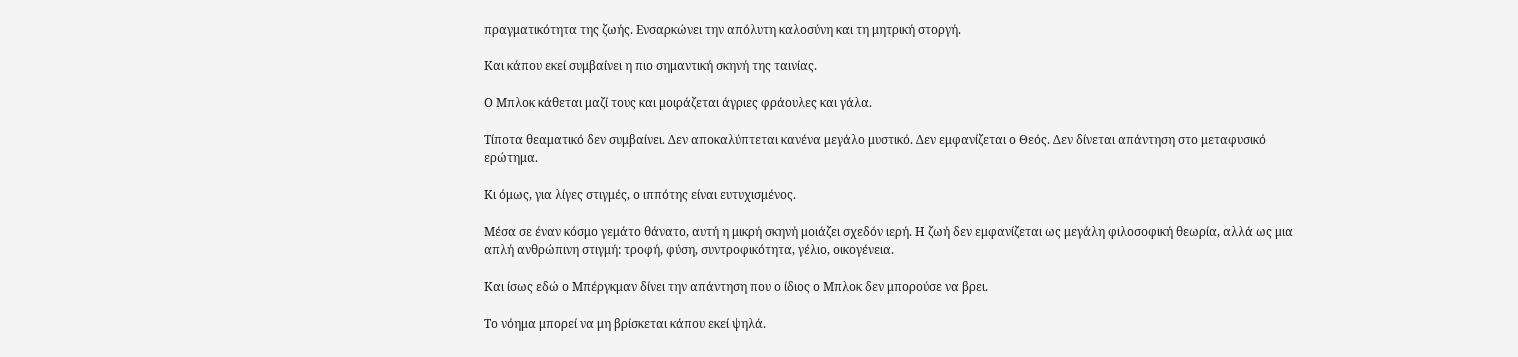πραγματικότητα της ζωής. Ενσαρκώνει την απόλυτη καλοσύνη και τη μητρική στοργή.

Και κάπου εκεί συμβαίνει η πιο σημαντική σκηνή της ταινίας.

Ο Μπλοκ κάθεται μαζί τους και μοιράζεται άγριες φράουλες και γάλα.

Τίποτα θεαματικό δεν συμβαίνει. Δεν αποκαλύπτεται κανένα μεγάλο μυστικό. Δεν εμφανίζεται ο Θεός. Δεν δίνεται απάντηση στο μεταφυσικό ερώτημα.

Κι όμως, για λίγες στιγμές, ο ιππότης είναι ευτυχισμένος.

Μέσα σε έναν κόσμο γεμάτο θάνατο, αυτή η μικρή σκηνή μοιάζει σχεδόν ιερή. Η ζωή δεν εμφανίζεται ως μεγάλη φιλοσοφική θεωρία, αλλά ως μια απλή ανθρώπινη στιγμή: τροφή, φύση, συντροφικότητα, γέλιο, οικογένεια.

Και ίσως εδώ ο Μπέργκμαν δίνει την απάντηση που ο ίδιος ο Μπλοκ δεν μπορούσε να βρει.

Το νόημα μπορεί να μη βρίσκεται κάπου εκεί ψηλά.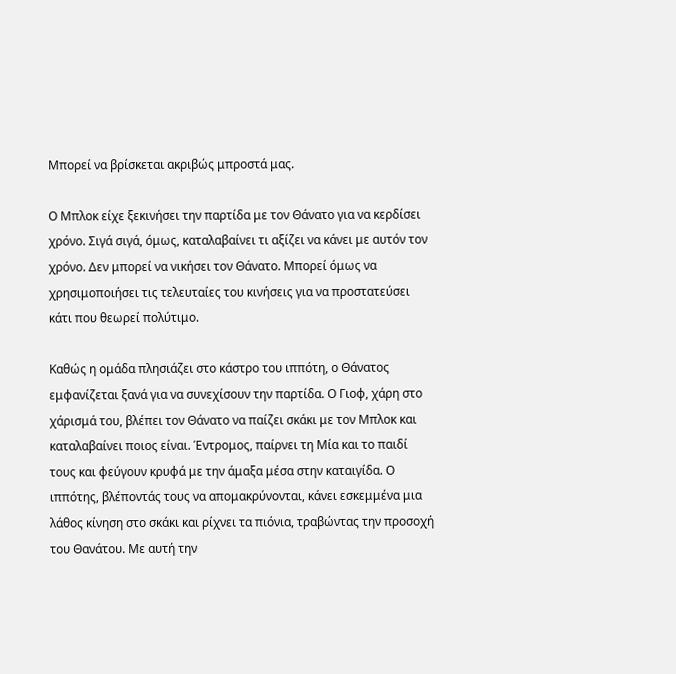Μπορεί να βρίσκεται ακριβώς μπροστά μας.

Ο Μπλοκ είχε ξεκινήσει την παρτίδα με τον Θάνατο για να κερδίσει χρόνο. Σιγά σιγά, όμως, καταλαβαίνει τι αξίζει να κάνει με αυτόν τον χρόνο. Δεν μπορεί να νικήσει τον Θάνατο. Μπορεί όμως να χρησιμοποιήσει τις τελευταίες του κινήσεις για να προστατεύσει κάτι που θεωρεί πολύτιμο.

Καθώς η ομάδα πλησιάζει στο κάστρο του ιππότη, ο Θάνατος εμφανίζεται ξανά για να συνεχίσουν την παρτίδα. Ο Γιοφ, χάρη στο χάρισμά του, βλέπει τον Θάνατο να παίζει σκάκι με τον Μπλοκ και καταλαβαίνει ποιος είναι. Έντρομος, παίρνει τη Μία και το παιδί τους και φεύγουν κρυφά με την άμαξα μέσα στην καταιγίδα. Ο ιππότης, βλέποντάς τους να απομακρύνονται, κάνει εσκεμμένα μια λάθος κίνηση στο σκάκι και ρίχνει τα πιόνια, τραβώντας την προσοχή του Θανάτου. Με αυτή την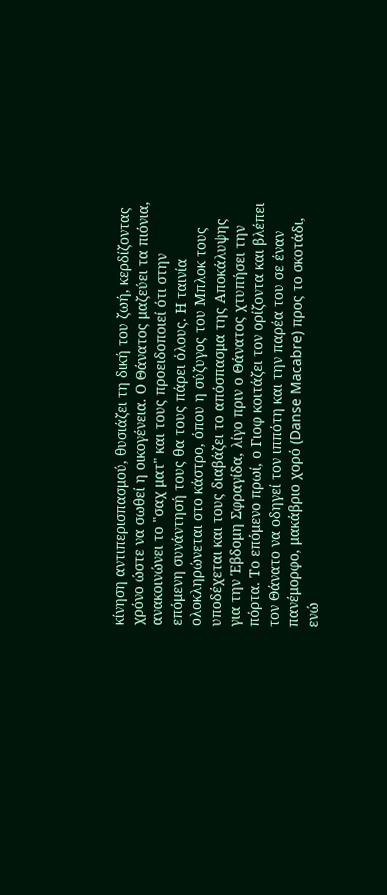κίνηση αντιπερισπασμού, θυσιάζει τη δική του ζωή, κερδίζοντας χρόνο ώστε να σωθεί η οικογένεια. Ο Θάνατος μαζεύει τα πιόνια, ανακοινώνει το "σαχ ματ" και τους προειδοποιεί ότι στην επόμενη συνάντησή τους θα τους πάρει όλους. Η ταινία ολοκληρώνεται στο κάστρο, όπου η σύζυγος του Μπλοκ τους υποδέχεται και τους διαβάζει το απόσπασμα της Αποκάλυψης για την Έβδομη Σφραγίδα, λίγο πριν ο Θάνατος χτυπήσει την πόρτα. Το επόμενο πρωί, ο Γιοφ κοιτάζει τον ορίζοντα και βλέπει τον Θάνατο να οδηγεί τον ιππότη και την παρέα του σε έναν πανέμορφο, μακάβριο χορό (Danse Macabre) προς το σκοτάδι, ενώ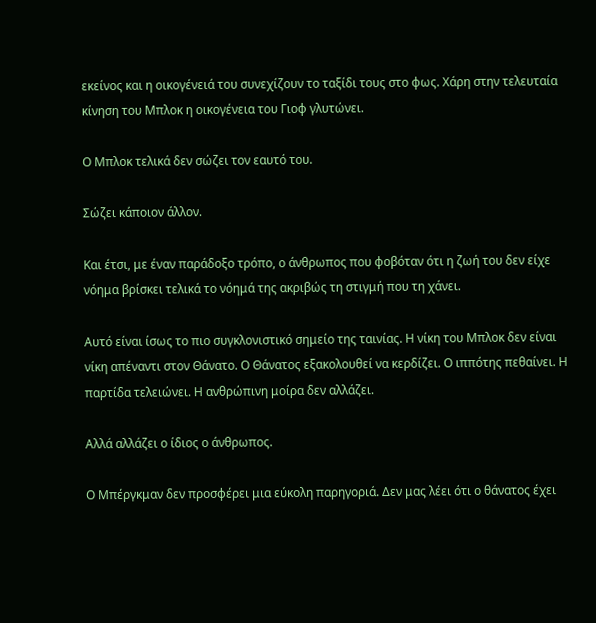εκείνος και η οικογένειά του συνεχίζουν το ταξίδι τους στο φως. Χάρη στην τελευταία κίνηση του Μπλοκ η οικογένεια του Γιοφ γλυτώνει.

Ο Μπλοκ τελικά δεν σώζει τον εαυτό του.

Σώζει κάποιον άλλον.

Και έτσι, με έναν παράδοξο τρόπο, ο άνθρωπος που φοβόταν ότι η ζωή του δεν είχε νόημα βρίσκει τελικά το νόημά της ακριβώς τη στιγμή που τη χάνει.

Αυτό είναι ίσως το πιο συγκλονιστικό σημείο της ταινίας. Η νίκη του Μπλοκ δεν είναι νίκη απέναντι στον Θάνατο. Ο Θάνατος εξακολουθεί να κερδίζει. Ο ιππότης πεθαίνει. Η παρτίδα τελειώνει. Η ανθρώπινη μοίρα δεν αλλάζει.

Αλλά αλλάζει ο ίδιος ο άνθρωπος.

Ο Μπέργκμαν δεν προσφέρει μια εύκολη παρηγοριά. Δεν μας λέει ότι ο θάνατος έχει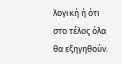λογική ή ότι στο τέλος όλα θα εξηγηθούν.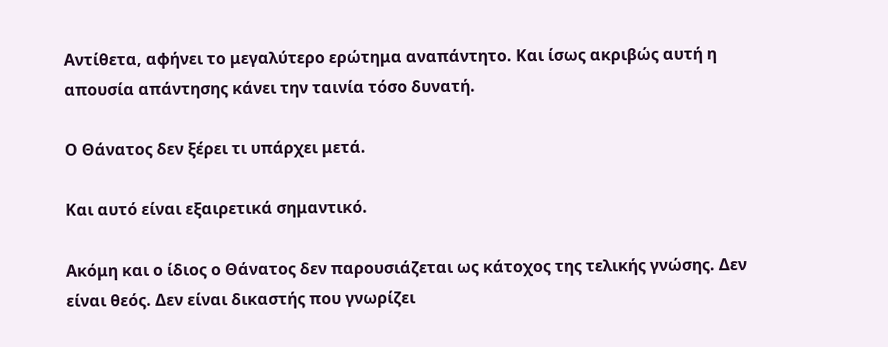Αντίθετα, αφήνει το μεγαλύτερο ερώτημα αναπάντητο. Και ίσως ακριβώς αυτή η απουσία απάντησης κάνει την ταινία τόσο δυνατή.

Ο Θάνατος δεν ξέρει τι υπάρχει μετά.

Και αυτό είναι εξαιρετικά σημαντικό.

Ακόμη και ο ίδιος ο Θάνατος δεν παρουσιάζεται ως κάτοχος της τελικής γνώσης. Δεν είναι θεός. Δεν είναι δικαστής που γνωρίζει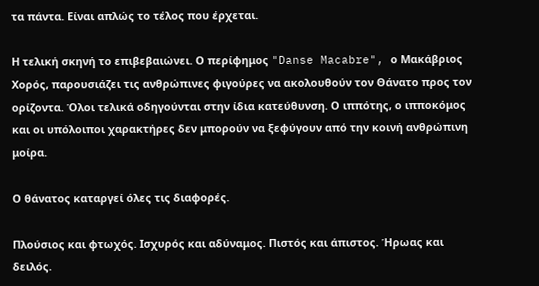τα πάντα. Είναι απλώς το τέλος που έρχεται.

Η τελική σκηνή το επιβεβαιώνει. Ο περίφημος "Danse Macabre", ο Μακάβριος Χορός, παρουσιάζει τις ανθρώπινες φιγούρες να ακολουθούν τον Θάνατο προς τον ορίζοντα. Όλοι τελικά οδηγούνται στην ίδια κατεύθυνση. Ο ιππότης, ο ιπποκόμος και οι υπόλοιποι χαρακτήρες δεν μπορούν να ξεφύγουν από την κοινή ανθρώπινη μοίρα.

Ο θάνατος καταργεί όλες τις διαφορές.

Πλούσιος και φτωχός. Ισχυρός και αδύναμος. Πιστός και άπιστος. Ήρωας και δειλός.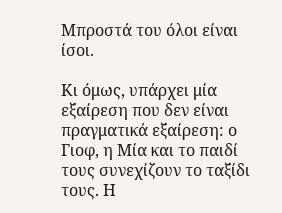Μπροστά του όλοι είναι ίσοι.

Κι όμως, υπάρχει μία εξαίρεση που δεν είναι πραγματικά εξαίρεση: ο Γιοφ, η Μία και το παιδί τους συνεχίζουν το ταξίδι τους. Η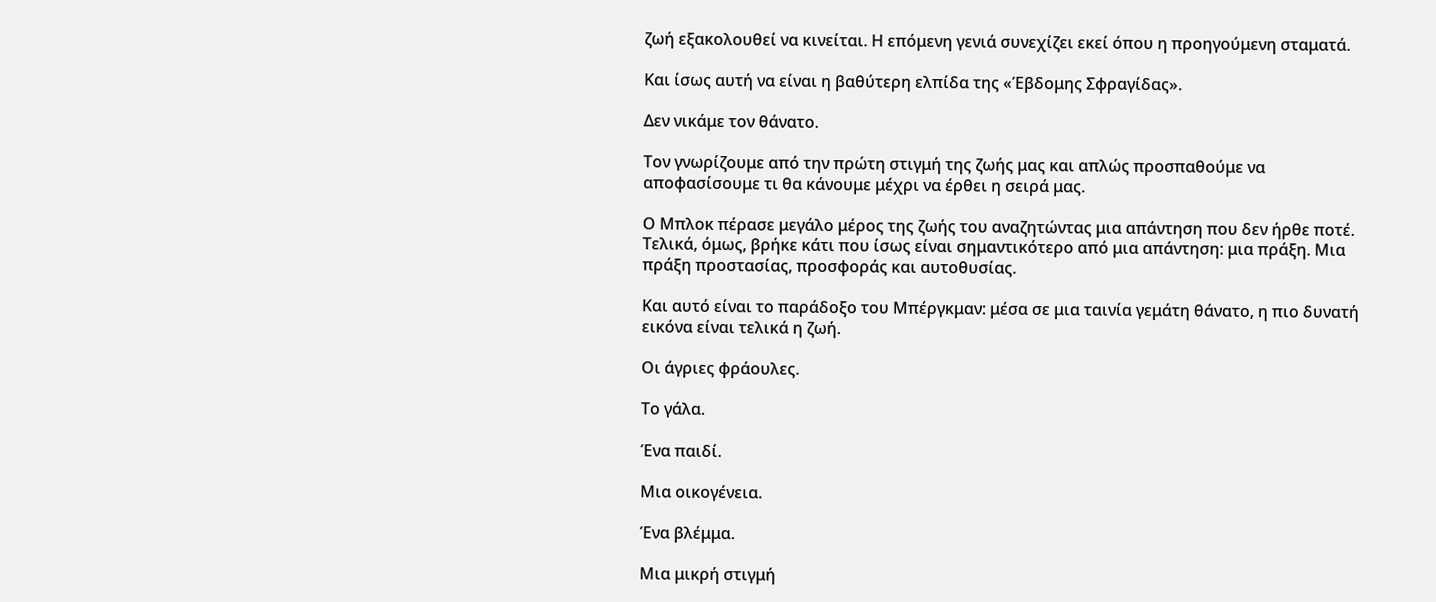ζωή εξακολουθεί να κινείται. Η επόμενη γενιά συνεχίζει εκεί όπου η προηγούμενη σταματά.

Και ίσως αυτή να είναι η βαθύτερη ελπίδα της «Έβδομης Σφραγίδας».

Δεν νικάμε τον θάνατο.

Τον γνωρίζουμε από την πρώτη στιγμή της ζωής μας και απλώς προσπαθούμε να αποφασίσουμε τι θα κάνουμε μέχρι να έρθει η σειρά μας.

Ο Μπλοκ πέρασε μεγάλο μέρος της ζωής του αναζητώντας μια απάντηση που δεν ήρθε ποτέ. Τελικά, όμως, βρήκε κάτι που ίσως είναι σημαντικότερο από μια απάντηση: μια πράξη. Μια πράξη προστασίας, προσφοράς και αυτοθυσίας.

Και αυτό είναι το παράδοξο του Μπέργκμαν: μέσα σε μια ταινία γεμάτη θάνατο, η πιο δυνατή εικόνα είναι τελικά η ζωή.

Οι άγριες φράουλες.

Το γάλα.

Ένα παιδί.

Μια οικογένεια.

Ένα βλέμμα.

Μια μικρή στιγμή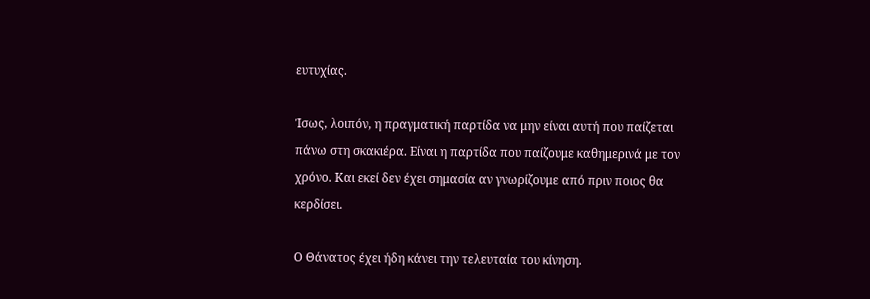ευτυχίας.

Ίσως, λοιπόν, η πραγματική παρτίδα να μην είναι αυτή που παίζεται πάνω στη σκακιέρα. Είναι η παρτίδα που παίζουμε καθημερινά με τον χρόνο. Και εκεί δεν έχει σημασία αν γνωρίζουμε από πριν ποιος θα κερδίσει.

Ο Θάνατος έχει ήδη κάνει την τελευταία του κίνηση.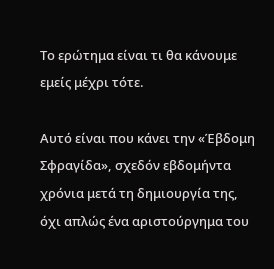Το ερώτημα είναι τι θα κάνουμε εμείς μέχρι τότε.

Αυτό είναι που κάνει την «Έβδομη Σφραγίδα», σχεδόν εβδομήντα χρόνια μετά τη δημιουργία της, όχι απλώς ένα αριστούργημα του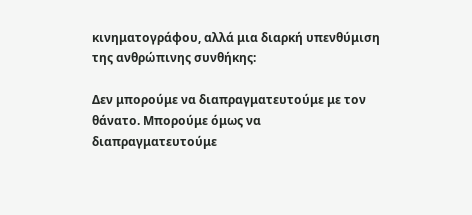κινηματογράφου, αλλά μια διαρκή υπενθύμιση της ανθρώπινης συνθήκης:

Δεν μπορούμε να διαπραγματευτούμε με τον θάνατο. Μπορούμε όμως να διαπραγματευτούμε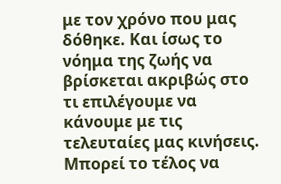με τον χρόνο που μας δόθηκε. Και ίσως το νόημα της ζωής να βρίσκεται ακριβώς στο τι επιλέγουμε να κάνουμε με τις τελευταίες μας κινήσεις. Μπορεί το τέλος να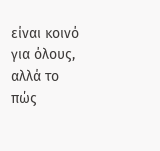είναι κοινό για όλους, αλλά το πώς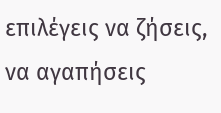επιλέγεις να ζήσεις, να αγαπήσεις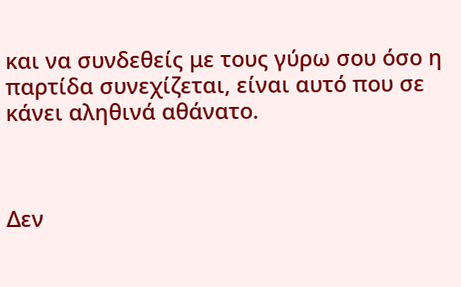και να συνδεθείς με τους γύρω σου όσο η παρτίδα συνεχίζεται, είναι αυτό που σε κάνει αληθινά αθάνατο.



Δεν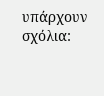υπάρχουν σχόλια: